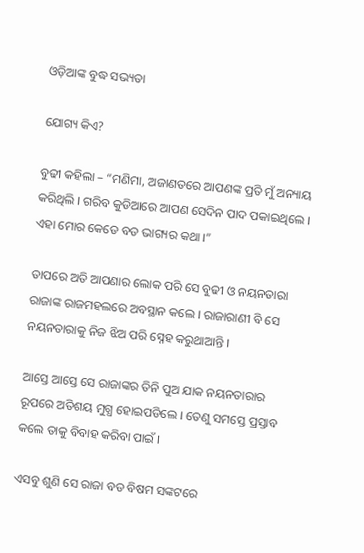ଓଡ଼ିଆଙ୍କ ବୁଦ୍ଧ ସଭ୍ୟତା

ଯୋଗ୍ୟ କିଏ?

ବୁଢୀ କହିଲା – “ମଣିମା, ଅଜାଣତରେ ଆପଣଙ୍କ ପ୍ରତି ମୁଁ ଅନ୍ୟାୟ କରିଥିଲି । ଗରିବ କୁଡିଆରେ ଆପଣ ସେଦିନ ପାଦ ପକାଇଥିଲେ । ଏହା ମୋର କେଡେ ବଡ ଭାଗ୍ୟର କଥା ।”

ତାପରେ ଅତି ଆପଣାର ଲୋକ ପରି ସେ ବୁଢୀ ଓ ନୟନତାରା ରାଜାଙ୍କ ରାଜମହଲରେ ଅବସ୍ଥାନ କଲେ । ରାଜାରାଣୀ ବି ସେ ନୟନତାରାକୁ ନିଜ ଝିଅ ପରି ସ୍ନେହ କରୁଥାଆନ୍ତି ।

ଆସ୍ତେ ଆସ୍ତେ ସେ ରାଜାଙ୍କର ତିନି ପୁଅ ଯାକ ନୟନତାରାର ରୂପରେ ଅତିଶୟ ମୁଗ୍ଧ ହୋଇପଡିଲେ । ତେଣୁ ସମସ୍ତେ ପ୍ରସ୍ତାବ କଲେ ତାକୁ ବିବାହ କରିବା ପାଇଁ ।

ଏସବୁ ଶୁଣି ସେ ରାଜା ବଡ ବିଷମ ସଙ୍କଟରେ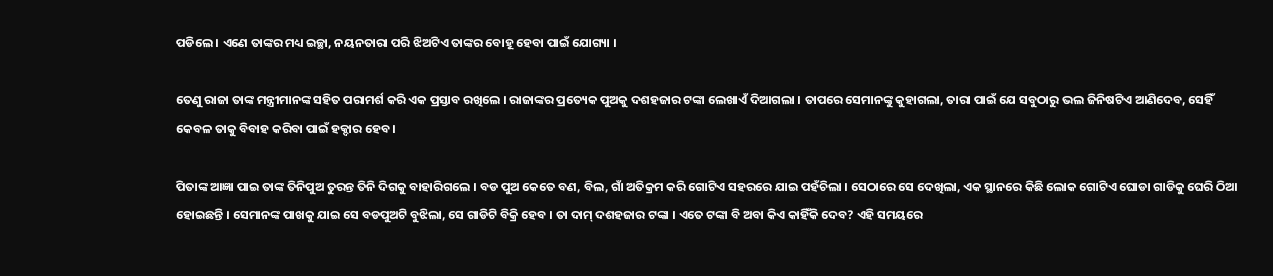ପଡିଲେ । ଏଣେ ତାଙ୍କର ମଧ୍ୟ ଇଚ୍ଛା, ନୟନତାରା ପରି ଝିଅଟିଏ ତାଙ୍କର ବୋହୂ ହେବା ପାଇଁ ଯୋଗ୍ୟା ।

ତେଣୁ ରାଜା ତାଙ୍କ ମନ୍ତ୍ରୀମାନଙ୍କ ସହିତ ପରାମର୍ଶ କରି ଏକ ପ୍ରସ୍ତାବ ରଖିଲେ । ରାଜାଙ୍କର ପ୍ରତ୍ୟେକ ପୁଅକୁ ଦଶହଜାର ଟଙ୍କା ଲେଖାଏଁ ଦିଆଗଲା । ତାପରେ ସେମାନଙ୍କୁ କୁହାଗଲା, ତାରା ପାଇଁ ଯେ ସବୁଠାରୁ ଭଲ ଜିନିଷଟିଏ ଆଣିଦେବ, ସେହିଁ କେବଳ ତାକୁ ବିବାହ କରିବା ପାଇଁ ହକ୍ଦାର ହେବ ।

ପିତାଙ୍କ ଆଜ୍ଞା ପାଇ ତାଙ୍କ ତିନିପୁଅ ତୁରନ୍ତ ତିନି ଦିଗକୁ ବାହାରିଗଲେ । ବଡ ପୁଅ କେତେ ବଣ, ବିଲ, ଗାଁ ଅତିକ୍ରମ କରି ଗୋଟିଏ ସହରରେ ଯାଇ ପହଁଚିଲା । ସେଠାରେ ସେ ଦେଖିଲା, ଏକ ସ୍ଥାନରେ କିଛି ଲୋକ ଗୋଟିଏ ଘୋଡା ଗାଡିକୁ ଘେରି ଠିଆ ହୋଇଛନ୍ତି । ସେମାନଙ୍କ ପାଖକୁ ଯାଇ ସେ ବଡପୁଅଟି ବୁଝିଲା, ସେ ଗାଡିଟି ବିକ୍ରି ହେବ । ତା ଦାମ୍ ଦଶହଜାର ଟଙ୍କା । ଏତେ ଟଙ୍କା ବି ଅବା କିଏ କାହିଁକି ଦେବ? ଏହି ସମୟରେ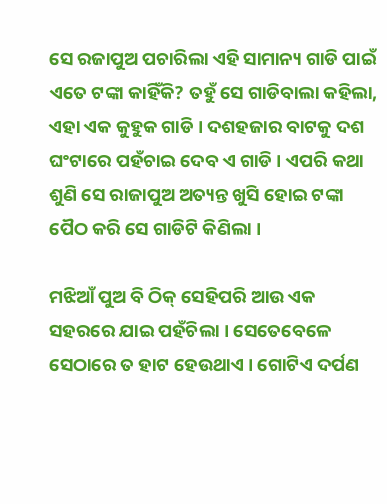ସେ ରଜାପୁଅ ପଚାରିଲା ଏହି ସାମାନ୍ୟ ଗାଡି ପାଇଁ ଏତେ ଟଙ୍କା କାହିଁକି? ତହୁଁ ସେ ଗାଡିବାଲା କହିଲା, ଏହା ଏକ କୁହୁକ ଗାଡି । ଦଶହଜାର ବାଟକୁ ଦଶ ଘଂଟାରେ ପହଁଚାଇ ଦେବ ଏ ଗାଡି । ଏପରି କଥା ଶୁଣି ସେ ରାଜାପୁଅ ଅତ୍ୟନ୍ତ ଖୁସି ହୋଇ ଟଙ୍କା ପୈଠ କରି ସେ ଗାଡିଟି କିଣିଲା ।

ମଝିଆଁ ପୁଅ ବି ଠିକ୍ ସେହିପରି ଆଉ ଏକ ସହରରେ ଯାଇ ପହଁଚିଲା । ସେତେବେଳେ ସେଠାରେ ତ ହାଟ ହେଉଥାଏ । ଗୋଟିଏ ଦର୍ପଣ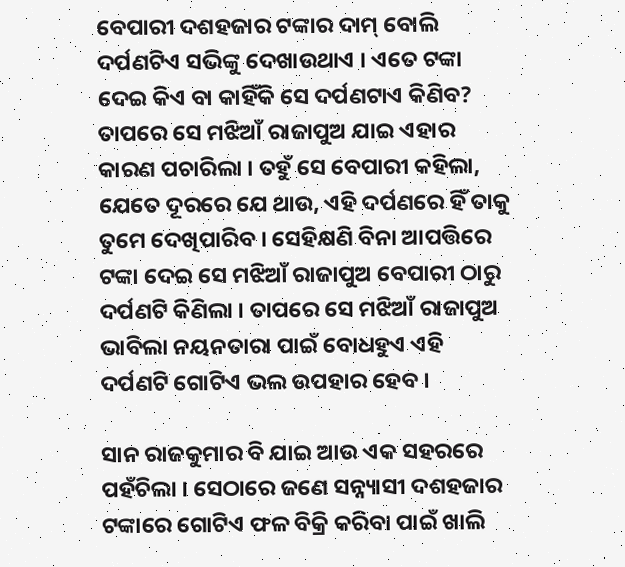ବେପାରୀ ଦଶହଜାର ଟଙ୍କାର ଦାମ୍ ବୋଲି ଦର୍ପଣଟିଏ ସଭିଙ୍କୁ ଦେଖାଉଥାଏ । ଏତେ ଟଙ୍କା ଦେଇ କିଏ ବା କାହିଁକି ସେ ଦର୍ପଣଟାଏ କିଣିବ? ତାପରେ ସେ ମଝିଆଁ ରାଜାପୁଅ ଯାଇ ଏହାର କାରଣ ପଚାରିଲା । ତହୁଁ ସେ ବେପାରୀ କହିଲା, ଯେତେ ଦୂରରେ ଯେ ଥାଉ, ଏହି ଦର୍ପଣରେ ହିଁ ତାକୁ ତୁମେ ଦେଖିପାରିବ । ସେହିକ୍ଷଣି ବିନା ଆପତ୍ତିରେ ଟଙ୍କା ଦେଇ ସେ ମଝିଆଁ ରାଜାପୁଅ ବେପାରୀ ଠାରୁ ଦର୍ପଣଟି କିଣିଲା । ତାପରେ ସେ ମଝିଆଁ ରାଜାପୁଅ ଭାବିଲା ନୟନତାରା ପାଇଁ ବୋଧହୁଏ ଏହି ଦର୍ପଣଟି ଗୋଟିଏ ଭଲ ଉପହାର ହେବ ।

ସାନ ରାଜକୁମାର ବି ଯାଇ ଆଉ ଏକ ସହରରେ ପହଁଚିଲା । ସେଠାରେ ଜଣେ ସନ୍ନ୍ୟାସୀ ଦଶହଜାର ଟଙ୍କାରେ ଗୋଟିଏ ଫଳ ବିକ୍ରି କରିବା ପାଇଁ ଖାଲି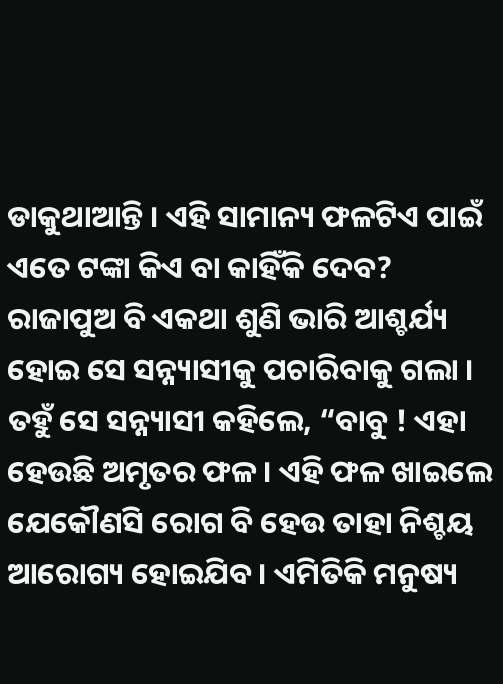ଡାକୁଥାଆନ୍ତି । ଏହି ସାମାନ୍ୟ ଫଳଟିଏ ପାଇଁ ଏତେ ଟଙ୍କା କିଏ ବା କାହିଁକି ଦେବ? ରାଜାପୁଅ ବି ଏକଥା ଶୁଣି ଭାରି ଆଶ୍ଚର୍ଯ୍ୟ ହୋଇ ସେ ସନ୍ନ୍ୟାସୀକୁ ପଚାରିବାକୁ ଗଲା । ତହୁଁ ସେ ସନ୍ନ୍ୟାସୀ କହିଲେ, “ବାବୁ ! ଏହା ହେଉଛି ଅମୃତର ଫଳ । ଏହି ଫଳ ଖାଇଲେ ଯେକୌଣସି ରୋଗ ବି ହେଉ ତାହା ନିଶ୍ଚୟ ଆରୋଗ୍ୟ ହୋଇଯିବ । ଏମିତିକି ମନୁଷ୍ୟ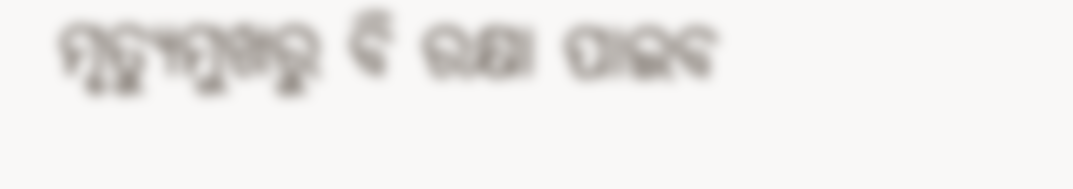ମୃତ୍ୟୁମୁଖରୁ ବି ରକ୍ଷା ପାଇବ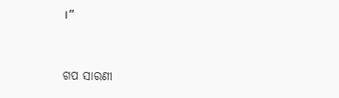।”


ଗପ ସାରଣୀ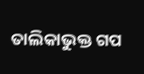ତାଲିକାଭୁକ୍ତ ଗପ